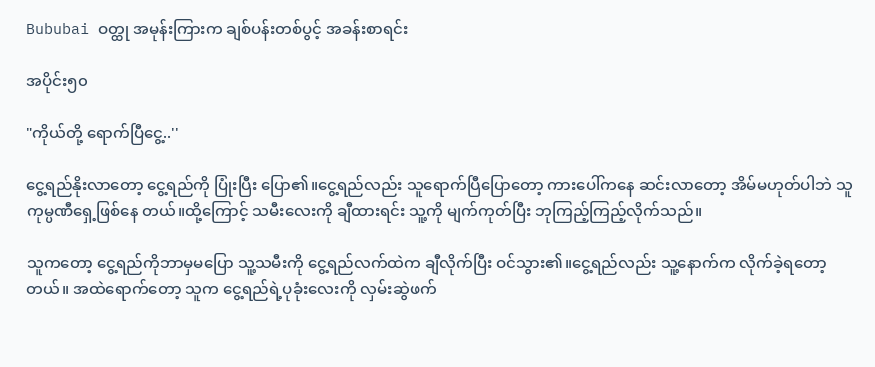Bububai ဝတ္ထု အမုန်းကြားက ချစ်ပန်းတစ်ပွင့် အခန်းစာရင်း

အပိုင်း၅၀

"ကိုယ်တို့ ရောက်ပြီငွေ့..''

ငွေ့ရည်နိုးလာတော့ ငွေ့ရည်ကို ပြုံးပြီး ပြော၏။ငွေ့ရည်လည်း သူရောက်ပြီပြောတော့ ကားပေါ်ကနေ ဆင်းလာတော့ အိမ်မဟုတ်ပါဘဲ သူကုမ္ပဏီရှေ့ဖြစ်နေ တယ်။ထို့ကြောင့် သမီးလေးကို ချီထားရင်း သူ့ကို မျက်ကုတ်ပြီး ဘုကြည့်ကြည့်လိုက်သည်။

သူကတော့ ငွေ့ရည်ကိုဘာမှမပြော သူ့သမီးကို ငွေ့ရည်လက်ထဲက ချီလိုက်ပြီး ဝင်သွား၏။ငွေ့ရည်လည်း သူ့နောက်က လိုက်ခဲ့ရတော့တယ်။ အထဲရောက်တော့ သူက ငွေ့ရည်ရဲ့ပုခုံးလေးကို လှမ်းဆွဲဖက်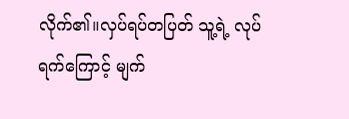လိုက်၏။လှပ်ရပ်တပြတ် သူ့ရဲ့ လုပ်ရက်ကြောင့် မျက်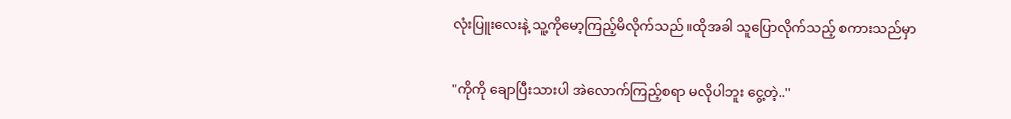လုံးပြူးလေးနဲ့ သူ့ကိုမော့ကြည့်မိလိုက်သည်။ထိုအခါ သူပြောလိုက်သည့် စကားသည်မှာ

"ကိုကို ချောပြီးသားပါ အဲလောက်ကြည့်စရာ မလိုပါဘူး ငွေ့တဲ့..''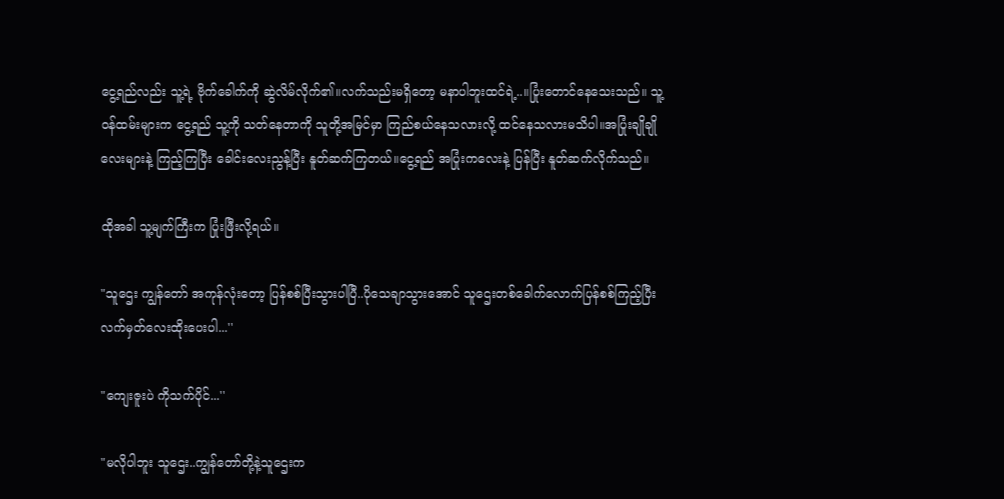ငွေ့ရည်လည်း သူ့ရဲ့ ဗိုက်ခေါက်ကို ဆွဲလိမ်လိုက်၏။လက်သည်းမရှိတော့ မနာပါဘူးထင်ရဲ့..။ပြုံးတောင်နေသေးသည်။ သူ့ဝန်ထမ်းများက ငွေ့ရည် သူ့ကို သတ်နေတာကို သူတို့အမြင်မှာ ကြည်စယ်နေသလားလို့ ထင်နေသလားမသိပါ။အပြုံးချိုချိုလေးများနဲ့ ကြည့်ကြပြီး ခေါင်းလေးညွန့်ပြီး နူတ်ဆက်ကြတယ်။ငွေ့ရည် အပြုံးကလေးနဲ့ ပြန်ပြီး နူတ်ဆက်လိုက်သည်။

ထိုအခါ သူ့မျက်ကြီးက ပြုံးဖြီးလို့ရယ်။

"သူဌေး ကျွန်တော် အကုန်လုံးတော့ ပြန်စစ်ပြီးသွားပါပြီ..ပိုသေချာသွားအောင် သူဌေးတစ်ခေါက်လောက်ပြန်စစ်ကြည့်ပြီး လက်မှတ်လေးထိုးပေးပါ...''

"ကျေးဇူးပဲ ကိုသက်ပိုင်...''

"မလိုပါဘူး သူဌေး..ကျွန်တော်တို့နဲ့သူဌေးက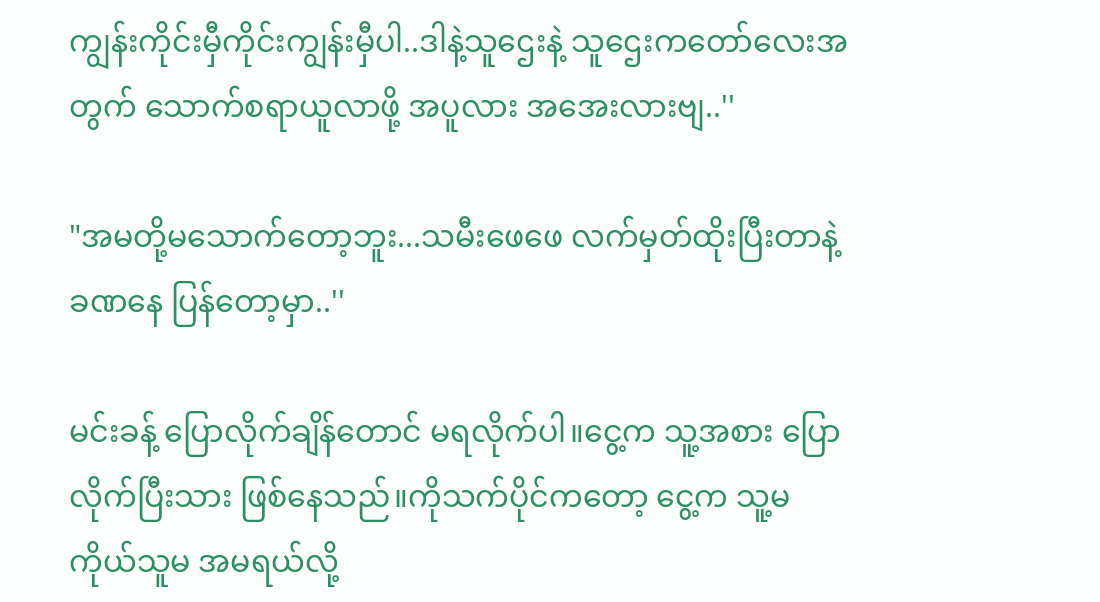ကျွန်းကိုင်းမှီကိုင်းကျွန်းမှီပါ..ဒါနဲ့သူဌေးနဲ့ သူဌေးကတော်လေးအတွက် သောက်စရာယူလာဖို့ အပူလား အအေးလားဗျ..''

"အမတို့မသောက်တော့ဘူး...သမီးဖေဖေ လက်မှတ်ထိုးပြီးတာနဲ့ ခဏနေ ပြန်တော့မှာ..''

မင်းခန့် ပြောလိုက်ချိန်တောင် မရလိုက်ပါ။ငွေ့က သူ့အစား ပြောလိုက်ပြီးသား ဖြစ်နေသည်။ကိုသက်ပိုင်ကတော့ ငွေ့က သူ့မကိုယ်သူမ အမရယ်လို့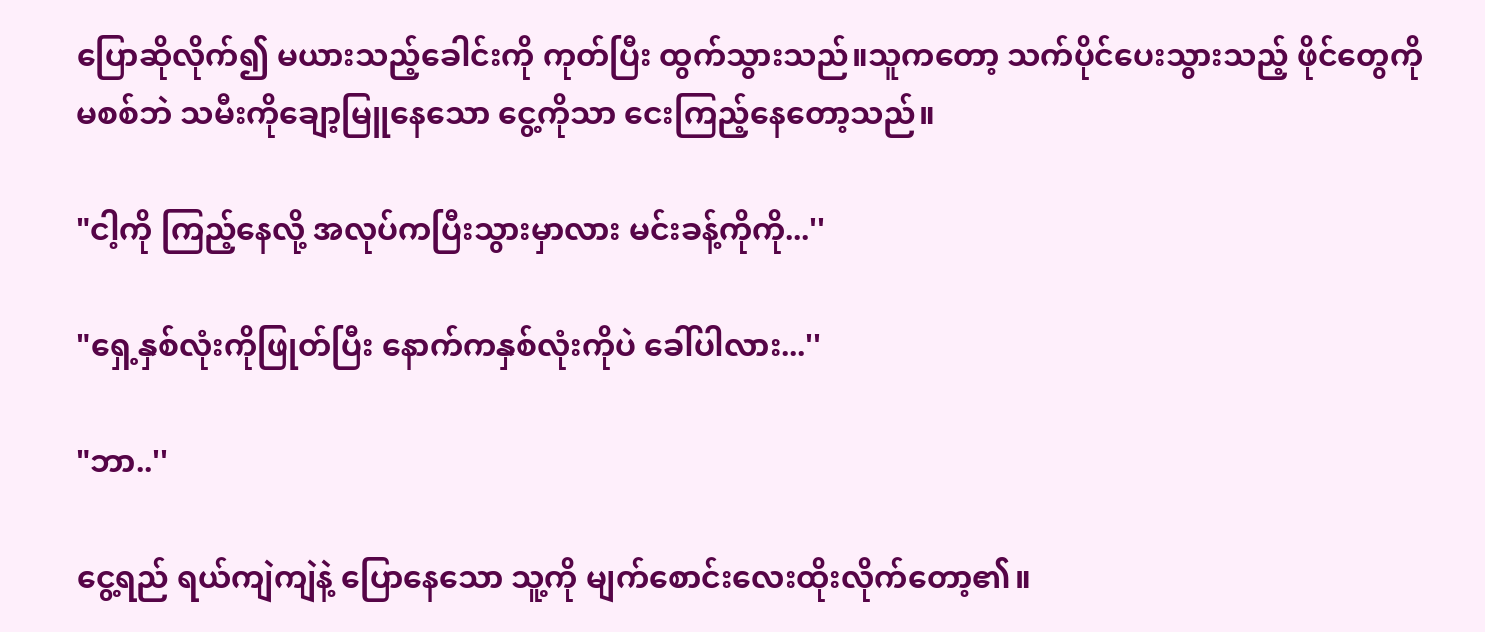ပြောဆိုလိုက်၍ မယားသည့်ခေါင်းကို ကုတ်ပြီး ထွက်သွားသည်။သူကတော့ သက်ပိုင်ပေးသွားသည့် ဖိုင်တွေကိုမစစ်ဘဲ သမီးကိုချော့မြူနေသော ငွေ့ကိုသာ ငေးကြည့်နေတော့သည်။

"ငါ့ကို ကြည့်နေလို့ အလုပ်ကပြီးသွားမှာလား မင်းခန့်ကိုကို...''

"ရှေ့နှစ်လုံးကိုဖြုတ်ပြီး နောက်ကနှစ်လုံးကိုပဲ ခေါ်ပါလား...''

"ဘာ..''

ငွေ့ရည် ရယ်ကျဲကျဲနဲ့ ပြောနေသော သူ့ကို မျက်စောင်းလေးထိုးလိုက်တော့၏။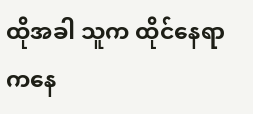ထိုအခါ သူက ထိုင်နေရာကနေ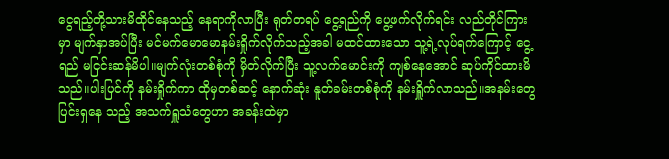ငွေရည့်တို့သားမိထိုင်နေသည့် နေရာကိုလာပြီး ရုတ်တရပ် ငွေ့ရည်ကို ပွေ့ဖက်လိုက်ရင်း လည်တိုင်ကြားမှာ မျက်နှာအပ်ပြီး မင်မက်မောမောနမ်းရှိုက်လိုက်သည့်အခါ မထင်ထားသော သူ့ရဲ့လုပ်ရက်ကြောင့် ငွေ့ရည် မငြင်းဆန်မိပါ။မျက်လုံးတစ်စုံကို မှိတ်လိုက်ပြီး သူ့လက်မောင်းကို ကျစ်နေအောင် ဆုပ်ကိုင်ထားမိသည်။ပါးပြင်ကို နမ်းရှိုက်ကာ ထိုမှတစ်ဆင့် နောက်ဆုံး နူတ်ခမ်းတစ်စုံကို နမ်းရှိူက်လာသည်။အနမ်းတွေ ပြင်းရှနေ သည့် အသက်ရှူသံတွေဟာ အခန်းထဲမှာ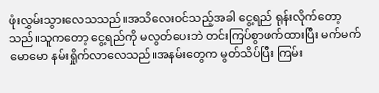ဖုံးလွှမ်းသွားလေသသည်။အသိလေးဝင်သည့်အခါ ငွေ့ရည် ရုန်းလိုက်တော့သည်။သူကတော့ ငွေ့ရည်ကို မလွတ်ပေးဘဲ တင်းကြပ်စွာဖက်ထားပြီး မက်မက်မောမော နမ်းရှိုက်လာလေသည်။အနမ်းတွေက မွတ်သိပ်ပြီး ကြမ်း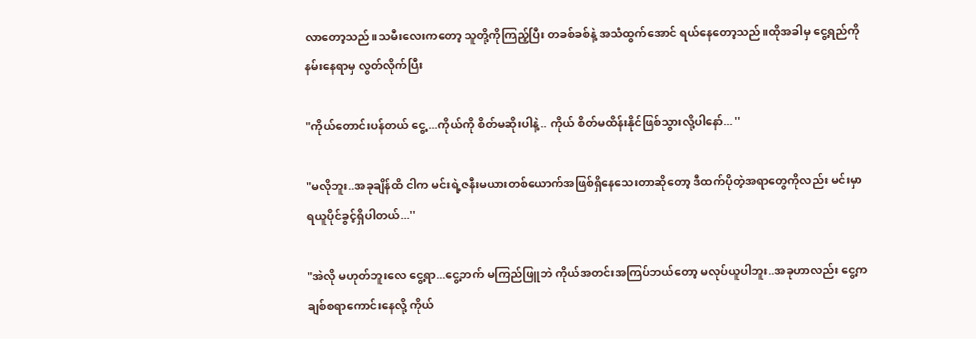လာတော့သည်။သမီးလေးကတော့ သူတို့ကိုကြည့်ပြီး တခစ်ခစ်နဲ့ အသံထွက်အောင် ရယ်နေတော့သည်။ထိုအခါမှ ငွေ့ရည်ကို နမ်းနေရာမှ လွတ်လိုက်ပြီး

"ကိုယ်တောင်းပန်တယ် ငွေ့...ကိုယ်ကို စိတ်မဆိုးပါနဲ့.. ကိုယ် စိတ်မထိန်းနိုင်ဖြစ်သွားလို့ပါနော်... ''

"မလိုဘူး..အခုချိန်ထိ ငါက မင်းရဲ့ဇနီးမယားတစ်ယောက်အဖြစ်ရှိနေသေးတာဆိုတော့ ဒီထက်ပိုတဲ့အရာတွေကိုလည်း မင်းမှာရယူပိုင်ခွင့်ရှိပါတယ်...''

"အဲလို မဟုတ်ဘူးလေ ငွေ့ရာ...ငွေ့ဘက် မကြည်ဖြူဘဲ ကိုယ်အတင်းအကြပ်ဘယ်တော့ မလုပ်ယူပါဘူး..အခုဟာလည်း ငွေ့က ချစ်စရာကောင်းနေလို့ ကိုယ်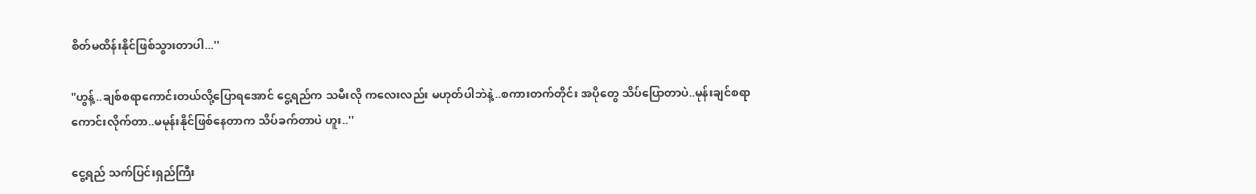စိတ်မထိန်းနိုင်ဖြစ်သွားတာပါ...''

"ဟွန့်..ချစ်စရာကောင်းတယ်လို့ပြောရအောင် ငွေ့ရည်က သမီးလို ကလေးလည်း မဟုတ်ပါဘဲနဲ့..စကားတက်တိုင်း အပိုတွေ သိပ်ပြောတာပဲ..မုန်းချင်စရာကောင်းလိုက်တာ..မမုန်းနိုင်ဖြစ်နေတာက သိပ်ခက်တာပဲ ဟူး..''

ငွေ့ရည် သက်ပြင်းရှည်ကြီး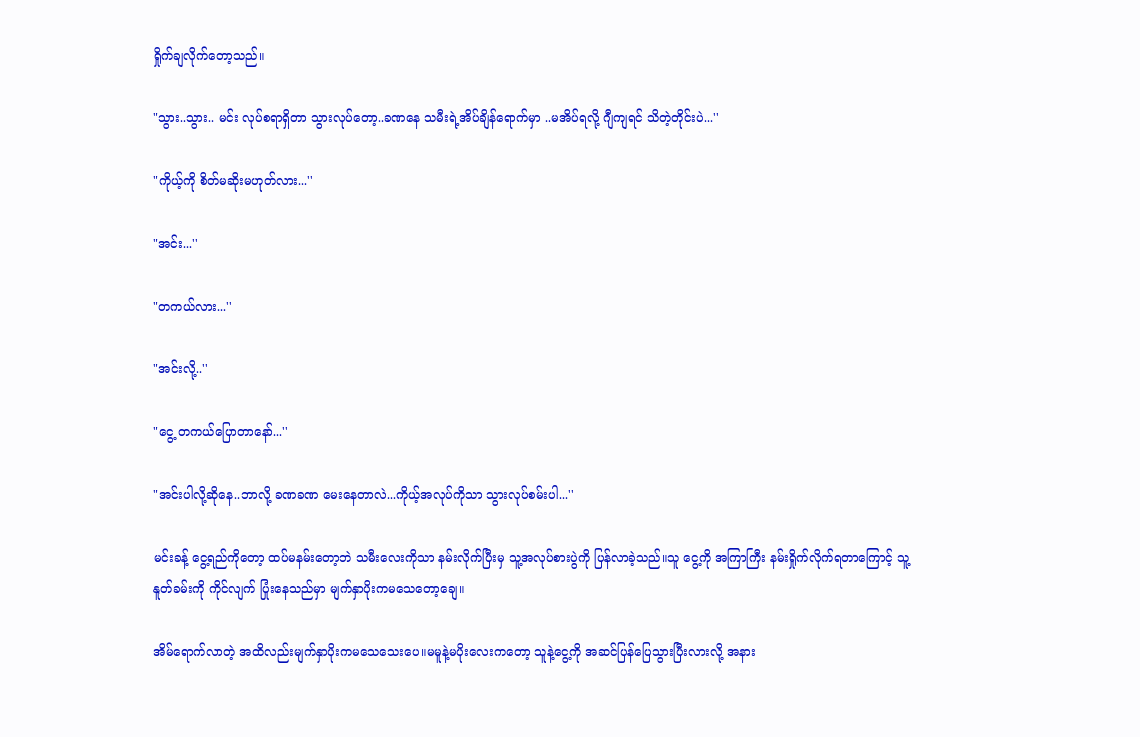ရှိုက်ချလိုက်တော့သည်။

"သွား..သွား.. မင်း လုပ်စရာရှိတာ သွားလုပ်တော့..ခဏနေ သမီးရဲ့အိပ်ချိန်ရောက်မှာ ..မအိပ်ရလို့ ဂျီကျရင် သိတဲ့တိုင်းပဲ...''

"ကိုယ့်ကို စိတ်မဆိုးမဟုတ်လား...''

"အင်း...''

"တကယ်လား...''

"အင်းလို့..''

"ငွေ့ တကယ်ပြောတာနော်...''

"အင်းပါလို့ဆိုနေ..ဘာလို့ ခဏခဏ မေးနေတာလဲ...ကိုယ့်အလုပ်ကိုသာ သွားလုပ်စမ်းပါ...''

မင်းခန့် ငွေ့ရည်ကိုတော့ ထပ်မနမ်းတော့ဘဲ သမီးလေးကိုသာ နမ်းလိုက်ပြီးမှ သူ့အလုပ်စားပွဲကို ပြန်လာခဲ့သည်။သူ ငွေ့ကို အကြာကြီး နမ်းရှိုက်လိုက်ရတာကြောင့် သူ့နူတ်ခမ်းကို ကိုင်လျက် ပြုံးနေသည်မှာ မျက်နှာပိုးကမသေတော့ချေ။

အိမ်ရောက်လာတဲ့ အထိလည်းမျက်နှာပိုးကမသေသေးပေ။မမူနဲ့မပိုးလေးကတော့ သူနဲ့ငွေ့ကို အဆင်ပြန်ပြေသွားပြီးလားလို့ အနား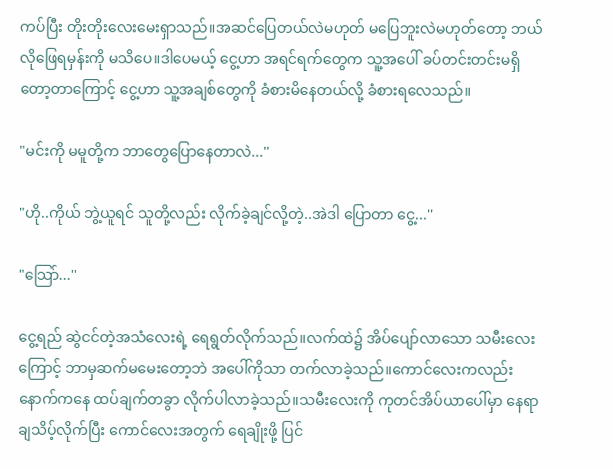ကပ်ပြီး တိုးတိုးလေးမေးရှာသည်။အဆင်ပြေတယ်လဲမဟုတ် မပြေဘူးလဲမဟုတ်တော့ ဘယ်လိုဖြေရမှန်းကို မသိပေ။ဒါပေမယ့် ငွေ့ဟာ အရင်ရက်တွေက သူ့အပေါ် ခပ်တင်းတင်းမရှိတော့တာကြောင့် ငွေ့ဟာ သူ့အချစ်တွေကို ခံစားမိနေတယ်လို့ ခံစားရလေသည်။

"မင်းကို မမူတို့က ဘာတွေပြောနေတာလဲ...''

"ဟို..ကိုယ် ဘွဲ့ယူရင် သူတို့လည်း လိုက်ခဲ့ချင်လို့တဲ့..အဲဒါ ပြောတာ ငွေ့...''

"သြော်...''

ငွေ့ရည် ဆွဲငင်တဲ့အသံလေးရဲ့ ရေရွတ်လိုက်သည်။လက်ထဲ၌ အိပ်ပျော်လာသော သမီးလေးကြောင့် ဘာမှဆက်မမေးတော့ဘဲ အပေါ်ကိုသာ တက်လာခဲ့သည်။ကောင်လေးကလည်း နောက်ကနေ ထပ်ချက်တခွာ လိုက်ပါလာခဲ့သည်။သမီးလေးကို ကုတင်အိပ်ယာပေါ်မှာ နေရာချသိပ့်လိုက်ပြီး ကောင်လေးအတွက် ရေချိုးဖို့ ပြင်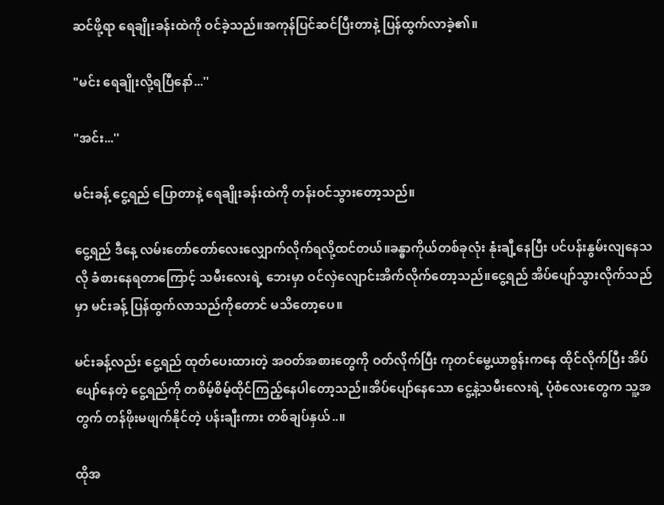ဆင်ဖို့ရာ ရေချိုးခန်းထဲကို ဝင်ခဲ့သည်။အကုန်ပြင်ဆင်ပြီးတာနဲ့ ပြန်ထွက်လာခဲ့၏။

"မင်း ရေချိုးလို့ရပြီနော်...''

"အင်း...''

မင်းခန့် ငွေ့ရည် ပြောတာနဲ့ ရေချိုးခန်းထဲကို တန်းဝင်သွားတော့သည်။

ငွေ့ရည် ဒီနေ့ လမ်းတော်တော်လေးလျှောက်လိုက်ရလို့ထင်တယ်။ခန္ဓာကိုယ်တစ်ခုလုံး နုံးချီ့နေပြီး ပင်ပန်းနွမ်းလျနေသလို ခံစားနေရတာကြောင့် သမီးလေးရဲ့ ဘေးမှာ ဝင်လှဲလျောင်းအိက်လိုက်တော့သည်။ငွေ့ရည် အိပ်ပျော်သွားလိုက်သည်မှာ မင်းခန့် ပြန်ထွက်လာသည်ကိုတောင် မသိတော့ပေ။

မင်းခန့်လည်း ငွေ့ရည် ထုတ်ပေးထားတဲ့ အဝတ်အစားတွေကို ဝတ်လိုက်ပြီး ကုတင်မွေ့ယာစွန်းကနေ ထိုင်လိုက်ပြီး အိပ်ပျော်နေတဲ့ ငွေ့ရည်ကို တစိမ့်စိမ့်ထိုင်ကြည့်နေပါတော့သည်။အိပ်ပျော်နေသော ငွေ့နဲ့သမီးလေးရဲ့ ပုံစံလေးတွေက သူ့အတွက် တန်ဖိုးမဖျက်နိုင်တဲ့ ပန်းချီးကား တစ်ချပ်နှယ်..။

ထိုအ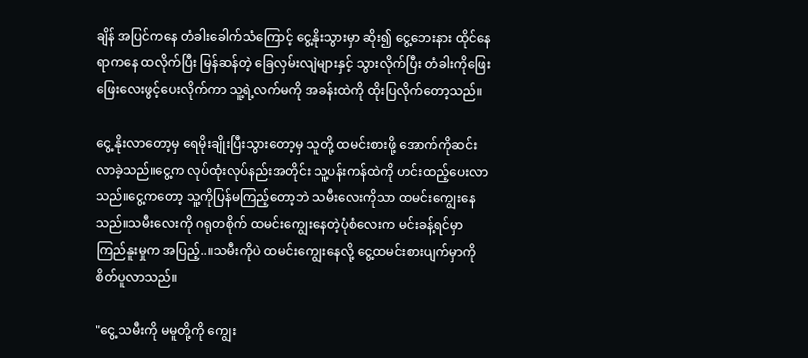ချိန် အပြင်ကနေ တံခါးခေါက်သံကြောင့် ငွေ့နိုးသွားမှာ ဆိုး၍ ငွေ့ဘေးနား ထိုင်နေရာကနေ ထလိုက်ပြီး မြန်ဆန်တဲ့ ခြေလှမ်းလျဲများနှင့် သွားလိုက်ပြီး တံခါးကိုဖြေးဖြေးလေးဖွင့်ပေးလိုက်ကာ သူ့ရဲ့လက်မကို အခန်းထဲကို ထိုးပြလိုက်တော့သည်။

ငွေ့ နိုးလာတော့မှ ရေမိုးချိုးပြီးသွားတော့မှ သူတို့ ထမင်းစားဖို့ အောက်ကိုဆင်းလာခဲ့သည်။ငွေ့က လုပ်ထုံးလုပ်နည်းအတိုင်း သူ့ပန်းကန်ထဲကို ဟင်းထည့်ပေးလာသည်။ငွေ့ကတော့ သူ့ကိုပြန်မကြည့်တော့ဘဲ သမီးလေးကိုသာ ထမင်းကျွေးနေသည်။သမီးလေးကို ဂရုတစိုက် ထမင်းကျွေးနေတဲ့ပုံစံလေးက မင်းခန့်ရင်မှာ ကြည်နူးမှုက အပြည့်..။သမီးကိုပဲ ထမင်းကျွေးနေလို့ ငွေ့ထမင်းစားပျက်မှာကို စိတ်ပူလာသည်။

"ငွေ့ သမီးကို မမူတို့ကို ကျွေး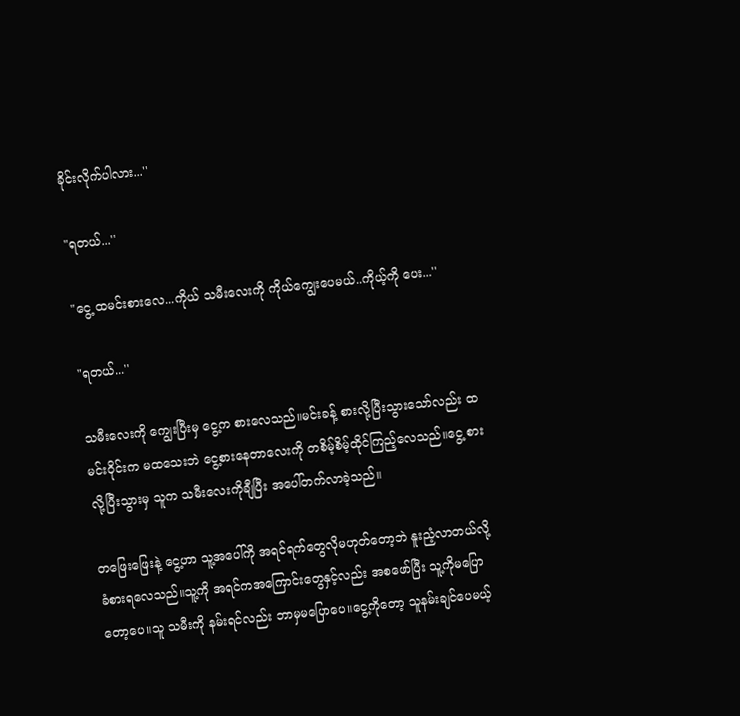ခိုင်းလိုက်ပါလား...''

"ရတယ်...''

"ငွေ့ ထမင်းစားလေ...ကိုယ် သမီးလေးကို ကိုယ်ကျွေးပေမယ်..ကိုယ့်ကို ပေး...''

"ရတယ်...''

သမီးလေးကို ကျွေးပြီးမှ ငွေ့က စားလေသည်။မင်းခန့် စားလို့ပြီးသွားသော်လည်း ထမင်းဝိုင်းက မထသေးဘဲ ငွေ့စားနေတာလေးကို တစိမ့်စိမ့်ထိုင်ကြည့်လေသည်။ငွေ့ စားလို့ပြီးသွားမှ သူက သမီးလေးကိုချီပြီး အပေါ်တက်လာခဲ့သည်။

တဖြေးဖြေးနဲ့ ငွေ့ဟာ သူ့အပေါ်ကို အရင်ရက်တွေလိုမဟုတ်တော့ဘဲ နူးညံ့လာတယ်လို့ ခံစားရလေသည်။သူ့ကို အရင်ကအကြောင်းတွေနှင့်လည်း အစဖော်ပြီး သူ့ကိုမပြောတော့ပေ။သူ သမီးကို နမ်းရင်လည်း ဘာမှမပြောပေ။ငွေ့ကိုတော့ သူနမ်းချင်ပေမယ့်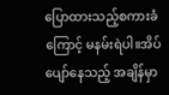ပြောထားသည့်စကားခံကြောင့် မနမ်းရဲပါ။အိပ်ပျော်နေသည့် အချိန်မှာ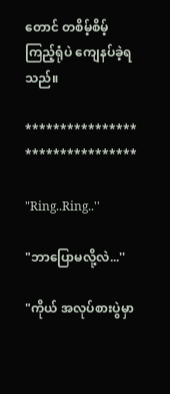တောင် တစိမ့်စိမ့်ကြည့်ရုံပဲ ကျေနပ်ခဲ့ရသည်။

**************** ****************

"Ring..Ring..''

"ဘာပြောမလို့လဲ...''

"ကိုယ် အလုပ်စားပွဲမှာ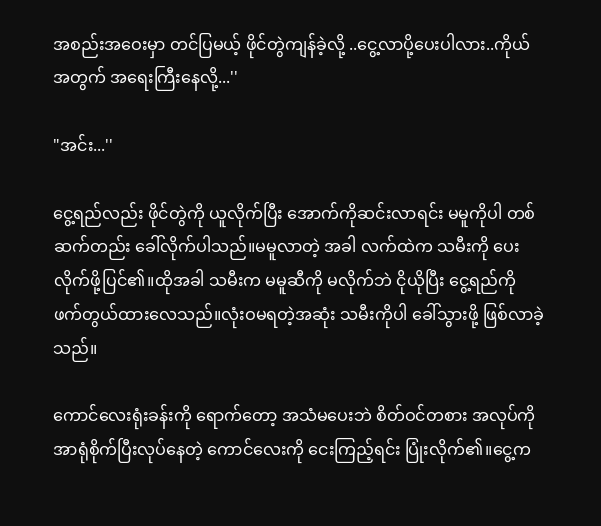အစည်းအဝေးမှာ တင်ပြမယ့် ဖိုင်တွဲကျန်ခဲ့လို့ ..ငွေ့လာပို့ပေးပါလား..ကိုယ်အတွက် အရေးကြီးနေလို့...''

"အင်း...''

ငွေ့ရည်လည်း ဖိုင်တွဲကို ယူလိုက်ပြီး အောက်ကိုဆင်းလာရင်း မမူကိုပါ တစ်ဆက်တည်း ခေါ်လိုက်ပါသည်။မမူလာတဲ့ အခါ လက်ထဲက သမီးကို ပေးလိုက်ဖို့ပြင်၏။ထိုအခါ သမီးက မမူဆီကို မလိုက်ဘဲ ငိုယိုပြီး ငွေ့ရည်ကို ဖက်တွယ်ထားလေသည်။လုံးဝမရတဲ့အဆုံး သမီးကိုပါ ခေါ်သွားဖို့ ဖြစ်လာခဲ့သည်။

ကောင်လေးရုံးခန်းကို ရောက်တော့ အသံမပေးဘဲ စိတ်ဝင်တစား အလုပ်ကို အာရုံစိုက်ပြီးလုပ်နေတဲ့ ကောင်လေးကို ငေးကြည့်ရင်း ပြုံးလိုက်၏။ငွေ့က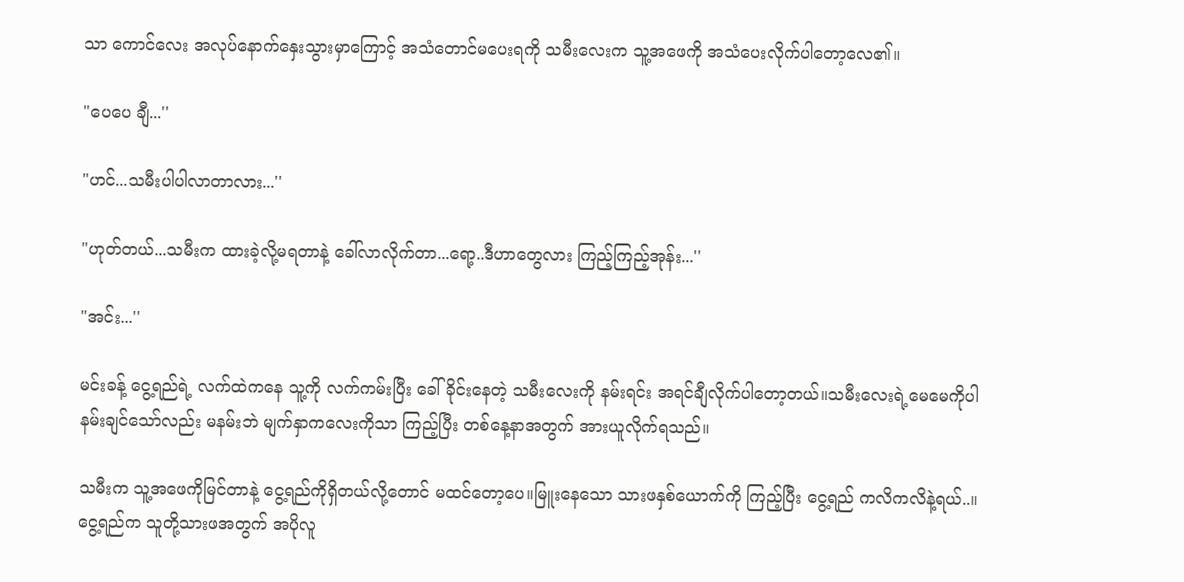သာ ကောင်လေး အလုပ်နောက်နှေးသွားမှာကြောင့် အသံတောင်မပေးရကို သမီးလေးက သူ့အဖေကို အသံပေးလိုက်ပါတော့လေ၏။

"ပေပေ ချီ...''

"ဟင်...သမီးပါပါလာတာလား...''

"ဟုတ်တယ်...သမီးက ထားခဲ့လို့မရတာနဲ့ ခေါ်လာလိုက်တာ...ရော့..ဒီဟာတွေလား ကြည့်ကြည့်အုန်း...''

"အင်း...''

မင်းခန့် ငွေ့ရည်ရဲ့ လက်ထဲကနေ သူ့ကို လက်ကမ်းပြီး ခေါ်ခိုင်းနေတဲ့ သမီးလေးကို နမ်းရင်း အရင်ချီလိုက်ပါတော့တယ်။သမီးလေးရဲ့မေမေကိုပါ နမ်းချင်သော်လည်း မနမ်းဘဲ မျက်နှာကလေးကိုသာ ကြည့်ပြီး တစ်နေ့နာအတွက် အားယူလိုက်ရသည်။

သမီးက သူ့အဖေကိုမြင်တာနဲ့ ငွေ့ရည်ကိုရှိတယ်လို့တောင် မထင်တော့ပေ။မြူးနေသော သားဖနှစ်ယောက်ကို ကြည့်ပြီး ငွေ့ရည် ကလိကလိနဲ့ရယ်..။ငွေ့ရည်က သူတို့သားဖအတွက် အပိုလူ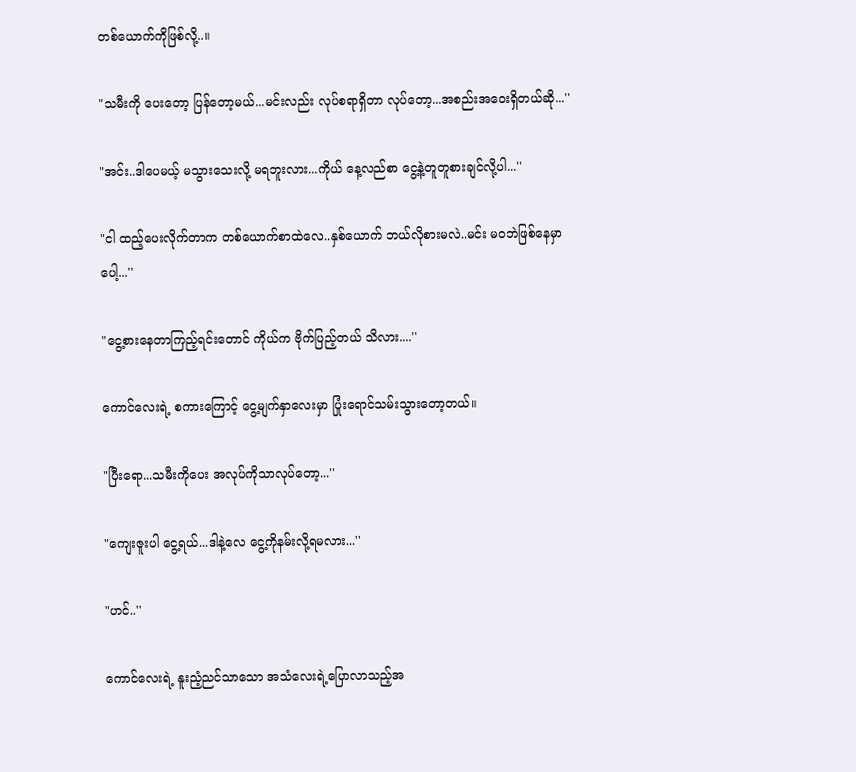တစ်ယောက်ကိုဖြစ်လို့..။

"သမီးကို ပေးတော့ ပြန်တော့မယ်...မင်းလည်း လုပ်စရာရှိတာ လုပ်တော့...အစည်းအဝေးရှိတယ်ဆို...''

"အင်း..ဒါပေမယ့် မသွားသေးလို့ မရဘူးလား...ကိုယ် နေ့လည်စာ ငွေ့နဲ့တူတူစားချင်လို့ပါ...''

"ငါ ထည့်ပေးလိုက်တာက တစ်ယောက်စာထဲလေ..နှစ်ယောက် ဘယ်လိုစားမလဲ..မင်း မဝဘဲဖြစ်နေမှာပေါ့...''

"ငွေ့စားနေတာကြည့်ရင်းတောင် ကိုယ်က ဗိုက်ပြည့်တယ် သိလား....''

ကောင်လေးရဲ့ စကားကြောင့် ငွေ့မျက်နှာလေးမှာ ပြုံးရောင်သမ်းသွားတော့တယ်။

"ပြီးရော...သမီးကိုပေး အလုပ်ကိုသာလုပ်တော့...''

"ကျေးဇူးပါ ငွေ့ရယ်...ဒါနဲ့လေ ငွေ့ကိုနမ်းလို့ရမလား...''

"ဟင်..''

ကောင်လေးရဲ့ နူးညံ့ညင်သာသော အသံလေးရဲ့ပြောလာသည့်အ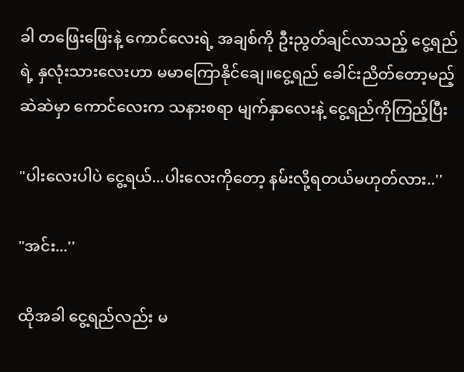ခါ တဖြေးဖြေးနဲ့ ကောင်လေးရဲ့ အချစ်ကို ဦးညွတ်ချင်လာသည့် ငွေ့ရည်ရဲ့ နှလုံးသားလေးဟာ မမာကြောနိုင်ချေ။ငွေ့ရည် ခေါင်းညိတ်တော့မည့် ဆဲဆဲမှာ ကောင်လေးက သနားစရာ မျက်နှာလေးနဲ့ ငွေ့ရည်ကိုကြည့်ပြီး

"ပါးလေးပါပဲ ငွေ့ရယ်...ပါးလေးကိုတော့ နမ်းလို့ရတယ်မဟုတ်လား..''

"အင်း...''

ထိုအခါ ငွေ့ရည်လည်း မ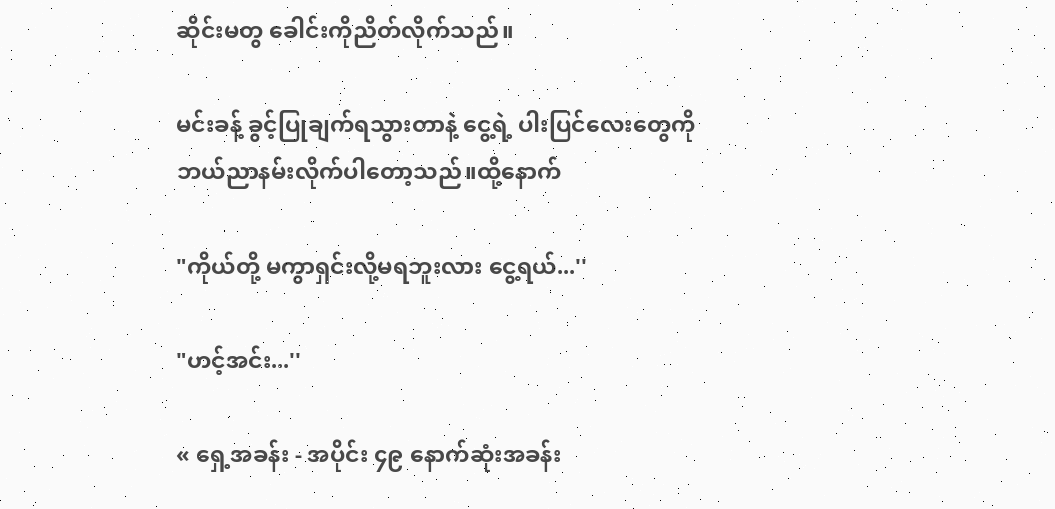ဆိုင်းမတွ ခေါင်းကိုညိတ်လိုက်သည်။

မင်းခန့် ခွင့်ပြုချက်ရသွားတာနဲ့ ငွေ့ရဲ့ ပါးပြင်လေးတွေကို ဘယ်ညာနမ်းလိုက်ပါတော့သည်။ထို့နောက်

"ကိုယ်တို့ မကွာရှင်းလို့မရဘူးလား ငွေ့ရယ်...''

"ဟင့်အင်း...''

« ရှေ့အခန်း - အပိုင်း ၄၉ နောက်ဆုံးအခန်း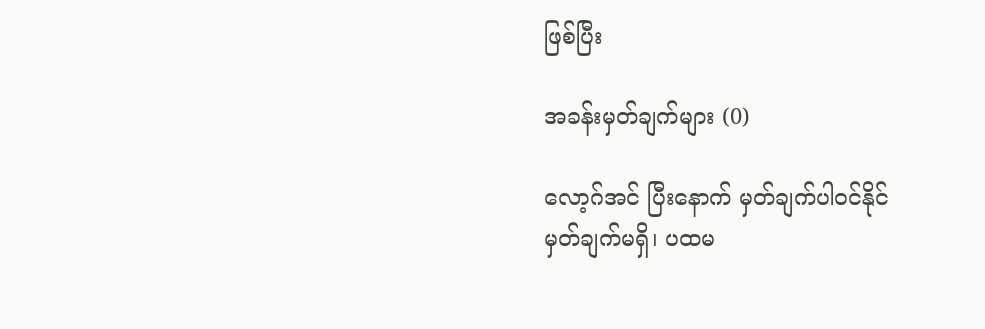ဖြစ်ပြီး

အခန်းမှတ်ချက်များ (0)

လော့ဂ်အင် ပြီးနောက် မှတ်ချက်ပါဝင်နိုင်
မှတ်ချက်မရှိ၊ ပထမ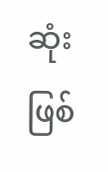ဆုံးဖြစ်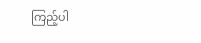ကြည့်ပါ